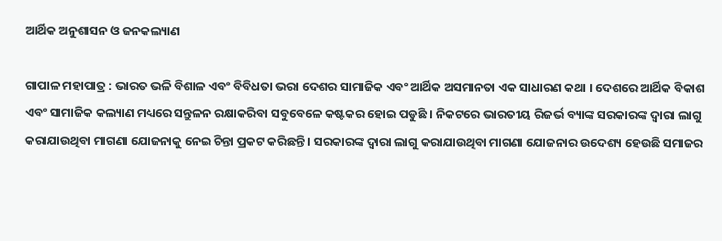ଆର୍ଥିକ ଅନୁଶାସନ ଓ ଜନକଲ୍ୟାଣ

ଗାପାଳ ମହାପାତ୍ର : ଭାରତ ଭଳି ବିଶାଳ ଏବଂ ବିବିଧତା ଭରା ଦେଶର ସାମାଜିକ ଏବଂ ଆର୍ଥିକ ଅସମାନତା ଏକ ସାଧାରଣ କଥା । ଦେଶରେ ଆର୍ଥିକ ବିକାଶ ଏବଂ ସାମାଜିକ କଲ୍ୟାଣ ମଧ୍ୟରେ ସନ୍ତୁଳନ ରକ୍ଷାକରିବା ସବୁବେଳେ କଷ୍ଟକର ହୋଇ ପଡୁଛି । ନିକଟରେ ଭାରତୀୟ ରିଜର୍ଭ ବ୍ୟାଙ୍କ ସରକାରଙ୍କ ଦ୍ୱାରା ଲାଗୁ କରାଯାଉଥିବା ମାଗଣା ଯୋଜନାକୁ ନେଇ ଚିନ୍ତା ପ୍ରକଟ କରିଛନ୍ତି । ସରକାରଙ୍କ ଦ୍ୱାରା ଲାଗୁ କରାଯାଉଥିବା ମାଗଣା ଯୋଜନାର ଉଦେଶ୍ୟ ହେଉଛି ସମାଜର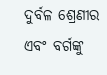ଦୁର୍ବଳ ଶ୍ରେଣୀର ଏବଂ ବର୍ଗଙ୍କୁ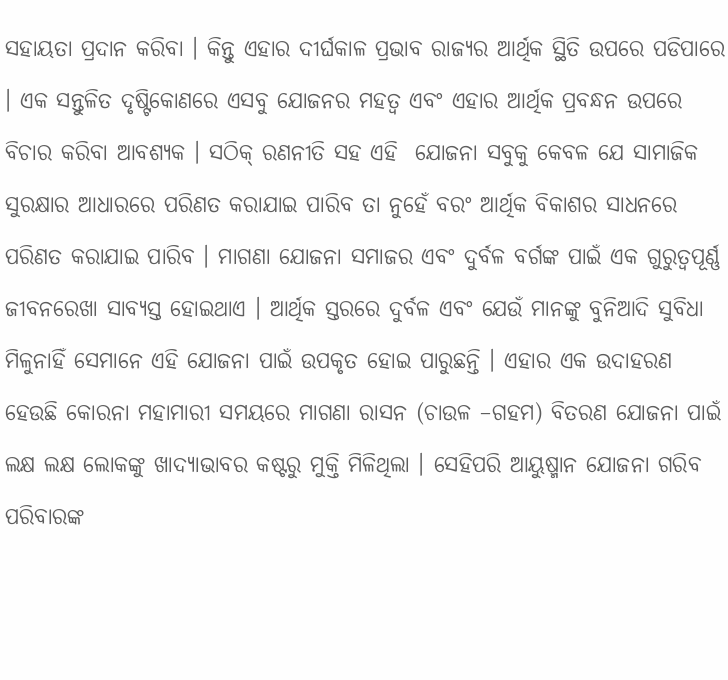ସହାୟତା ପ୍ରଦାନ କରିବା । କିନ୍ତୁ ଏହାର ଦୀର୍ଘକାଳ ପ୍ରଭାବ ରାଜ୍ୟର ଆର୍ଥିକ ସ୍ଥିତି ଉପରେ ପଡିପାରେ । ଏକ ସନ୍ତୁଳିତ ଦୃଷ୍ଟିକୋଣରେ ଏସବୁ ଯୋଜନର ମହତ୍ୱ ଏବଂ ଏହାର ଆର୍ଥିକ ପ୍ରବନ୍ଧନ ଉପରେ ବିଚାର କରିବା ଆବଶ୍ୟକ । ସଠିକ୍ ରଣନୀତି ସହ ଏହି  ଯୋଜନା ସବୁକୁ କେବଳ ଯେ ସାମାଜିକ ସୁରକ୍ଷାର ଆଧାରରେ ପରିଣତ କରାଯାଇ ପାରିବ ତା ନୁହେଁ ବରଂ ଆର୍ଥିକ ବିକାଶର ସାଧନରେ ପରିଣତ କରାଯାଇ ପାରିବ । ମାଗଣା ଯୋଜନା ସମାଜର ଏବଂ ଦୁର୍ବଳ ବର୍ଗଙ୍କ ପାଇଁ ଏକ ଗୁରୁତ୍ୱପୂର୍ଣ୍ଣ ଜୀବନରେଖା ସାବ୍ୟସ୍ତ ହୋଇଥାଏ । ଆର୍ଥିକ ସ୍ତରରେ ଦୁର୍ବଳ ଏବଂ ଯେଉଁ ମାନଙ୍କୁ ବୁନିଆଦି ସୁବିଧା ମିଳୁନାହିଁ ସେମାନେ ଏହି ଯୋଜନା ପାଇଁ ଉପକୃତ ହୋଇ ପାରୁଛନ୍ତି । ଏହାର ଏକ ଉଦାହରଣ ହେଉଛି କୋରନା ମହାମାରୀ ସମୟରେ ମାଗଣା ରାସନ (ଚାଉଳ –ଗହମ) ବିତରଣ ଯୋଜନା ପାଇଁ ଲକ୍ଷ ଲକ୍ଷ ଲୋକଙ୍କୁ ଖାଦ୍ୟାଭାବର କଷ୍ଟରୁ ମୁକ୍ତି ମିଳିଥିଲା । ସେହିପରି ଆୟୁଷ୍ମାନ ଯୋଜନା ଗରିବ ପରିବାରଙ୍କ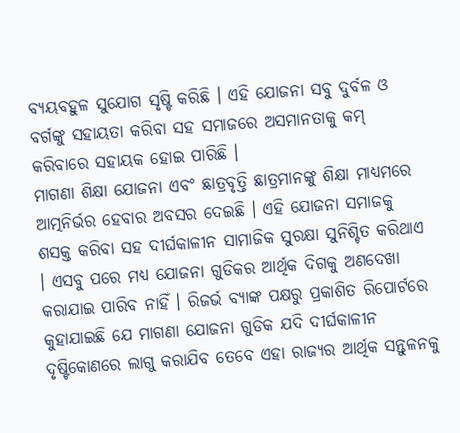ବ୍ୟୟବହୁଳ ସୁଯୋଗ ସୃଷ୍ଟି କରିଛି । ଏହି ଯୋଜନା ସବୁ ଦୁର୍ବଳ ଓ ବର୍ଗଙ୍କୁ ସହାୟତା କରିବା ସହ ସମାଜରେ ଅସମାନତାକୁ କମ୍ କରିବାରେ ସହାୟକ ହୋଇ ପାରିଛି ।
ମାଗଣା ଶିକ୍ଷା ଯୋଜନା ଏବଂ ଛାତ୍ରବୃତ୍ତି ଛାତ୍ରମାନଙ୍କୁ ଶିକ୍ଷା ମାଧ୍ୟମରେ ଆତ୍ମନିର୍ଭର ହେବାର ଅବସର ଦେଇଛି । ଏହି ଯୋଜନା ସମାଜକୁ ଶସକ୍ତ କରିବା ସହ ଦୀର୍ଘକାଳୀନ ସାମାଜିକ ସୁରକ୍ଷା ସୁନିଶ୍ଚିତ କରିଥାଏ । ଏସବୁ ପରେ ମଧ୍ୟ ଯୋଜନା ଗୁଡିକର ଆର୍ଥିକ ଦିଗକୁ ଅଣଦେଖା କରାଯାଇ ପାରିବ ନାହିଁ । ରିଜର୍ଭ ବ୍ୟାଙ୍କ ପକ୍ଷରୁ ପ୍ରକାଶିତ ରିପୋର୍ଟରେ କୁହାଯାଇଛି ଯେ ମାଗଣା ଯୋଜନା ଗୁଡିକ ଯଦି ଦୀର୍ଘକାଳୀନ ଦୃଷ୍ଟିକୋଣରେ ଲାଗୁ କରାଯିବ ତେବେ ଏହା ରାଜ୍ୟର ଆର୍ଥିକ ସନ୍ତୁଳନକୁ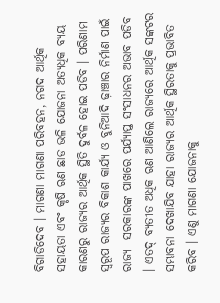ବିଗାଡିଦେବ । ମାଗଣା ମାଗଣା ପରିବହନ, ନଗଦ ଆର୍ଥିକ ସହାୟତା ଏବଂ କୃଷି ଋଣ ଛାଡ ଭଳି ଯୋଜନା ଅତ୍ୟଧିକ ବ୍ୟୟ କାରଣରୁ ରାଜ୍ୟର ଆର୍ଥିକ ସ୍ଥିତି ଦୁର୍ବଳ ହୋଇ ପଡିବ । ପରିଣାମ ସ୍ୱରୂପ ରାଜ୍ୟର ବିକାଶ କାର୍ଯ୍ୟ ଓ ବୁନିଆଦି ଢ଼ାଞ୍ଚାର ନିର୍ମାଣ ପାଇଁ ରାଜ୍ୟ  ସରକାରଙ୍କ ପାଖରେ ପର୍ଯ୍ୟାପ୍ତ ସଂସାଧନର ଅଭାବ ପଡିବ । ଏତଦ୍ ବ୍ୟତୀତ ଅଧିକ ଋଣ ଆଣିଲେ ରାଜ୍ୟରେ ଆର୍ଥିକ ସଙ୍କଟର ସମ୍ଭାବନା ଦେଖାଯିବ ଯାହା ରାଜ୍ୟର ଆର୍ଥିକ ସ୍ଥିରତାକୁ ପ୍ରଭାବିତ କରିବ । ଏଣୁ ମାଗଣା ଯୋଜନାକୁ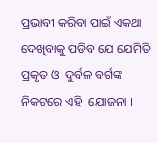ପ୍ରଭାବୀ କରିବା ପାଇଁ ଏକଥା ଦେଖିବାକୁ ପଡିବ ଯେ ଯେମିତି ପ୍ରକୃତ ଓ  ଦୁର୍ବଳ ବର୍ଗଙ୍କ ନିକଟରେ ଏହି  ଯୋଜନା ।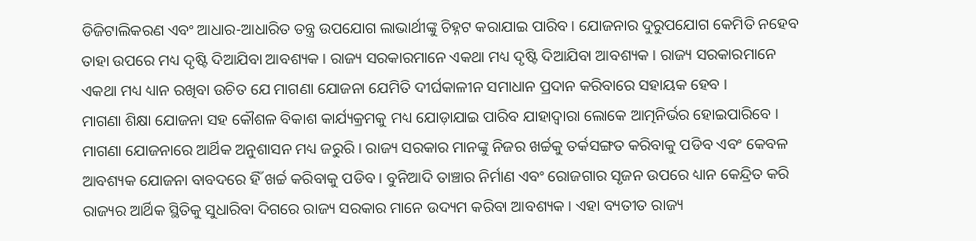ଡିଜିଟାଲିକରଣ ଏବଂ ଆଧାର-ଆଧାରିତ ତନ୍ତ୍ର ଉପଯୋଗ ଲାଭାର୍ଥୀଙ୍କୁ ଚିହ୍ନଟ କରାଯାଇ ପାରିବ । ଯୋଜନାର ଦୁରୁପଯୋଗ କେମିତି ନହେବ ତାହା ଉପରେ ମଧ୍ୟ ଦୃଷ୍ଟି ଦିଆଯିବା ଆବଶ୍ୟକ । ରାଜ୍ୟ ସରକାରମାନେ ଏକଥା ମଧ୍ୟ ଦୃଷ୍ଟି ଦିଆଯିବା ଆବଶ୍ୟକ । ରାଜ୍ୟ ସରକାରମାନେ ଏକଥା ମଧ୍ୟ ଧ୍ୟାନ ରଖିବା ଉଚିତ ଯେ ମାଗଣା ଯୋଜନା ଯେମିତି ଦୀର୍ଘକାଳୀନ ସମାଧାନ ପ୍ରଦାନ କରିବାରେ ସହାୟକ ହେବ ।
ମାଗଣା ଶିକ୍ଷା ଯୋଜନା ସହ କୌଶଳ ବିକାଶ କାର୍ଯ୍ୟକ୍ରମକୁ ମଧ୍ୟ ଯୋଡ଼ାଯାଇ ପାରିବ ଯାହାଦ୍ୱାରା ଲୋକେ ଆତ୍ମନିର୍ଭର ହୋଇପାରିବେ । ମାଗଣା ଯୋଜନାରେ ଆର୍ଥିକ ଅନୁଶାସନ ମଧ୍ୟ ଜରୁରି । ରାଜ୍ୟ ସରକାର ମାନଙ୍କୁ ନିଜର ଖର୍ଚ୍ଚକୁ ତର୍କସଙ୍ଗତ କରିବାକୁ ପଡିବ ଏବଂ କେବଳ ଆବଶ୍ୟକ ଯୋଜନା ବାବଦରେ ହିଁ ଖର୍ଚ୍ଚ କରିବାକୁ ପଡିବ । ବୁନିଆଦି ତାଞ୍ଚାର ନିର୍ମାଣ ଏବଂ ରୋଜଗାର ସୃଜନ ଉପରେ ଧ୍ୟାନ କେନ୍ଦ୍ରିତ କରି ରାଜ୍ୟର ଆର୍ଥିକ ସ୍ଥିତିକୁ ସୁଧାରିବା ଦିଗରେ ରାଜ୍ୟ ସରକାର ମାନେ ଉଦ୍ୟମ କରିବା ଆବଶ୍ୟକ । ଏହା ବ୍ୟତୀତ ରାଜ୍ୟ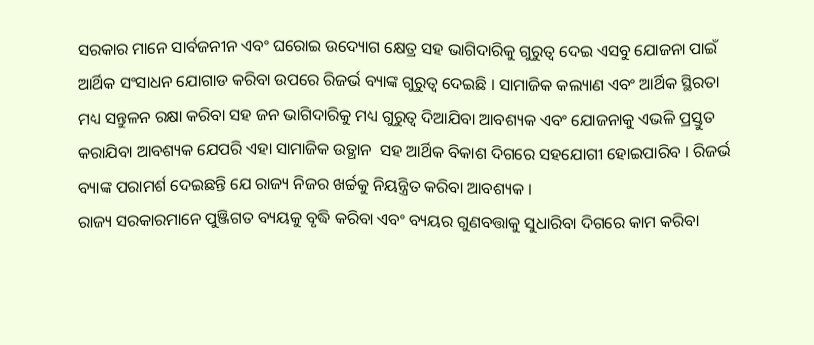ସରକାର ମାନେ ସାର୍ବଜନୀନ ଏବଂ ଘରୋଇ ଉଦ୍ୟୋଗ କ୍ଷେତ୍ର ସହ ଭାଗିଦାରିକୁ ଗୁରୁତ୍ୱ ଦେଇ ଏସବୁ ଯୋଜନା ପାଇଁ ଆର୍ଥିକ ସଂସାଧନ ଯୋଗାଡ କରିବା ଉପରେ ରିଜର୍ଭ ବ୍ୟାଙ୍କ ଗୁରୁତ୍ୱ ଦେଇଛି । ସାମାଜିକ କଲ୍ୟାଣ ଏବଂ ଆର୍ଥିକ ସ୍ଥିରତା ମଧ୍ୟ ସନ୍ତୁଳନ ରକ୍ଷା କରିବା ସହ ଜନ ଭାଗିଦାରିକୁ ମଧ୍ୟ ଗୁରୁତ୍ୱ ଦିଆଯିବା ଆବଶ୍ୟକ ଏବଂ ଯୋଜନାକୁ ଏଭଳି ପ୍ରସ୍ତୁତ କରାଯିବା ଆବଶ୍ୟକ ଯେପରି ଏହା ସାମାଜିକ ଉତ୍ଥାନ  ସହ ଆର୍ଥିକ ବିକାଶ ଦିଗରେ ସହଯୋଗୀ ହୋଇପାରିବ । ରିଜର୍ଭ ବ୍ୟାଙ୍କ ପରାମର୍ଶ ଦେଇଛନ୍ତି ଯେ ରାଜ୍ୟ ନିଜର ଖର୍ଚ୍ଚକୁ ନିୟନ୍ତ୍ରିତ କରିବା ଆବଶ୍ୟକ ।
ରାଜ୍ୟ ସରକାରମାନେ ପୁଞ୍ଜିଗତ ବ୍ୟୟକୁ ବୃଦ୍ଧି କରିବା ଏବଂ ବ୍ୟୟର ଗୁଣବତ୍ତାକୁ ସୁଧାରିବା ଦିଗରେ କାମ କରିବା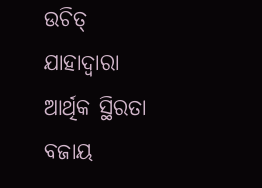ଉଚିତ୍ ଯାହାଦ୍ୱାରା ଆର୍ଥିକ ସ୍ଥିରତା ବଜାୟ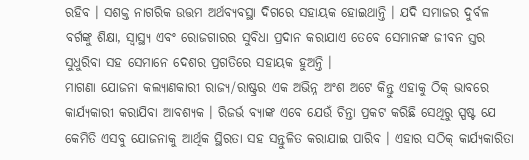ରହିବ । ସଶକ୍ତ ନାଗରିକ ଉତ୍ତମ ଅର୍ଥବ୍ୟବସ୍ଥା ଦିଗରେ ସହାୟକ ହୋଇଥାନ୍ତି । ଯଦି ସମାଜର ଦୁର୍ବଳ ବର୍ଗଙ୍କୁ ଶିକ୍ଷା, ସ୍ୱାସ୍ଥ୍ୟ ଏବଂ ରୋଜଗାରର ସୁବିଧା ପ୍ରଦାନ କରାଯାଏ ତେବେ ସେମାନଙ୍କ ଜୀବନ ସ୍ତର ସୁଧୁରିବା ସହ ସେମାନେ ଦେଶର ପ୍ରଗତିରେ ସହାୟକ ହୁଅନ୍ତି ।
ମାଗଣା ଯୋଜନା କଲ୍ୟାଣକାରୀ ରାଜ୍ୟ/ରାଷ୍ଟ୍ରର ଏକ ଅଭିନ୍ନ ଅଂଶ ଅଟେ କିନ୍ତୁ ଏହାକୁ ଠିକ୍ ଭାବରେ କାର୍ଯ୍ୟକାରୀ କରାଯିବା ଆବଶ୍ୟକ । ରିଜର୍ଭ ବ୍ୟାଙ୍କ ଏବେ ଯେଉଁ ଚିନ୍ତା ପ୍ରକଟ କରିଛି ସେଥିରୁ ସ୍ପଷ୍ଟ ଯେ କେମିତି ଏସବୁ ଯୋଜନାକୁ ଆର୍ଥିକ ସ୍ଥିରତା ସହ ସନ୍ତୁଳିତ କରାଯାଇ ପାରିବ । ଏହାର ସଠିକ୍ କାର୍ଯ୍ୟକାରିତା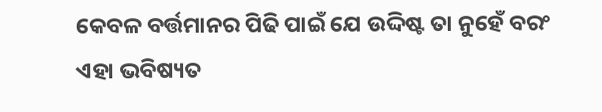କେବଳ ବର୍ତ୍ତମାନର ପିଢି ପାଇଁ ଯେ ଉଦ୍ଦିଷ୍ଟ ତା ନୁହେଁ ବରଂ ଏହା ଭବିଷ୍ୟତ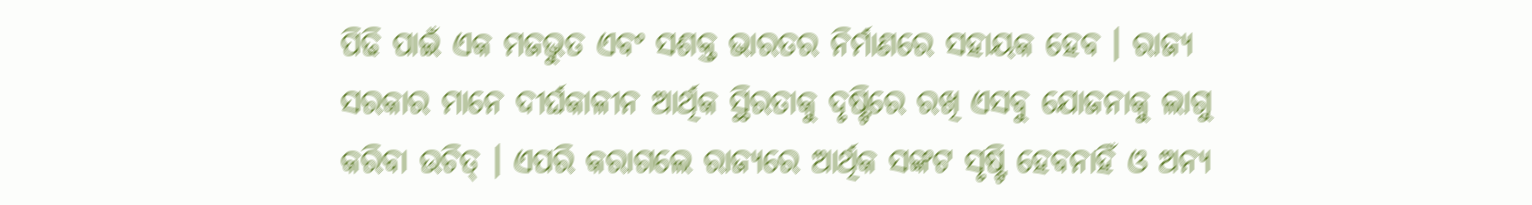ପିଢି ପାଇଁ ଏକ ମଜଭୁତ ଏବଂ ସଶକ୍ତ ଭାରତର ନିର୍ମାଣରେ ସହାୟକ ହେବ । ରାଜ୍ୟ ସରକାର ମାନେ ଦୀର୍ଘକାଳୀନ ଆର୍ଥିକ ସ୍ଥିରତାକୁ ଦୃଷ୍ଟିରେ ରଖି ଏସବୁ ଯୋଜନାକୁ ଲାଗୁ କରିବା ଉଚିତ୍ । ଏପରି କରାଗଲେ ରାଜ୍ୟରେ ଆର୍ଥିକ ସଙ୍କଟ ସୃଷ୍ଟି ହେବନାହିଁ ଓ ଅନ୍ୟ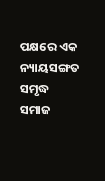ପକ୍ଷରେ ଏକ ନ୍ୟାୟସଙ୍ଗତ ସମୃଦ୍ଧ ସମାଜ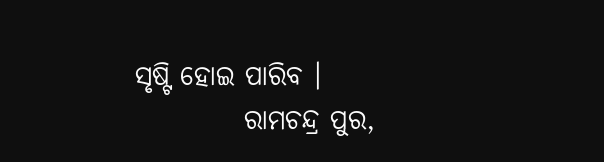ସୃଷ୍ଟି ହୋଇ ପାରିବ ।
          ରାମଚନ୍ଦ୍ର ପୁର,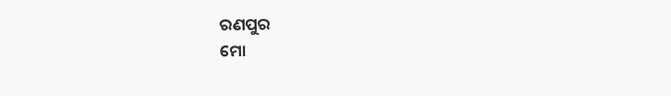ରଣପୁର
ମୋ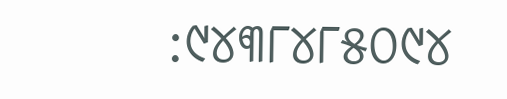:୯୪୩୮୪୮୫୦୯୪